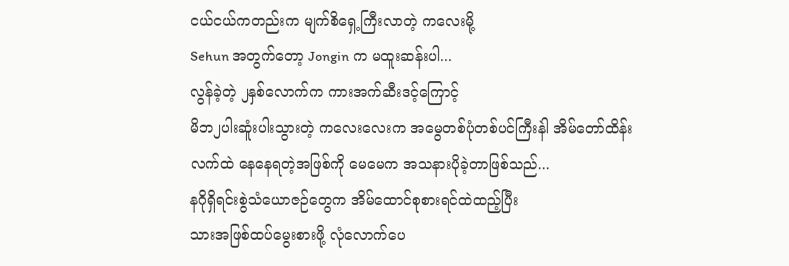ငယ်ငယ်ကတည်းက မျက်စိရှေ့ကြီးလာတဲ့ ကလေးမို့
Sehun အတွက်တော့ Jongin က မထူးဆန်းပါ...
လွန်ခဲ့တဲ့ ၂နှစ်လောက်က ကားအက်ဆီးဒင့်ကြောင့်
မိဘ၂ပါးဆူံးပါးသွားတဲ့ ကလေးလေးက အမွေတစ်ပုံတစ်ပင်ကြီးနဲါ အိမ်တော်ထိန်းလက်ထဲ နေနေရတဲ့အဖြစ်ကို မေမေက အသနားပိုခဲ့တာဖြစ်သည်...
နဂိုရှိရင်းစွဲသံယောဇဉ်တွေက အိမ်ထောင်စုစားရင်ထဲထည့်ပြီး
သားအဖြစ်ထပ်မွေးစားဖို့ လုံလောက်ပေ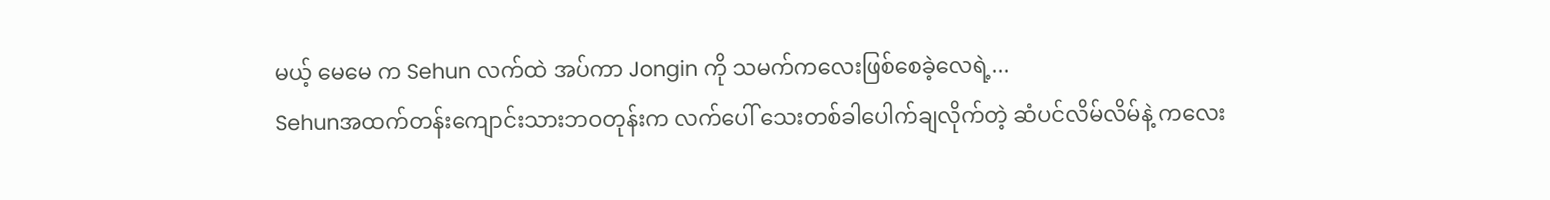မယ့် မေမေ က Sehun လက်ထဲ အပ်ကာ Jongin ကို သမက်ကလေးဖြစ်စေခဲ့လေရဲ့...
Sehunအထက်တန်းကျောင်းသားဘဝတုန်းက လက်ပေါ် သေးတစ်ခါပေါက်ချလိုက်တဲ့ ဆံပင်လိမ်လိမ်နဲ့ ကလေး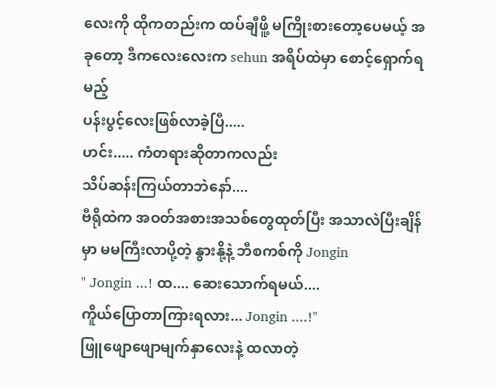လေးကို ထိုကတည်းက ထပ်ချီဖိူ့ မကြိုးစားတော့ပေမယ့် အခုတော့ ဒီကလေးလေးက sehun အရိပ်ထဲမှာ စောင့်ရှောက်ရမည့်
ပန်းပွင့်လေးဖြစ်လာခဲ့ပြီ.....
ဟင်း..... ကံတရားဆိုတာကလည်း
သိပ်ဆန်းကြယ်တာဘဲနော်....
ဗီရိုထဲက အဝတ်အစားအသစ်တွေထုတ်ပြီး အသာလဲပြီးချိန်မှာ မမကြီးလာပို့တဲ့ နွားနို့နဲ့ ဘီစကစ်ကို Jongin
" Jongin ...! ထ.... ဆေးသောက်ရမယ်....
ကိူယ်ပြောတာကြားရလား... Jongin ....!"
ဖြူဖျောဖျောမျက်နှာလေးနဲ့ ထလာတဲ့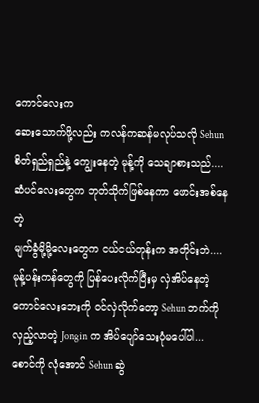ကောင်လေးက
ဆေးသောက်ဖို့လည်း ကလန်ကဆန်မလုပ်သလို Sehun စိတ်ရှည်ရှည်နဲ့ ကျွေးနေတဲ့ မုန့်ကို သေချာစားသည်....
ဆံပင်လေးတွေက ဘုတ်သိုက်ဖြစ်နေကာ ဖောင်းအစ်နေတဲ့
မျက်ခွံမို့မို့လေးတွေက ငယ်ငယ်တုန်းက အတိုင်းဘဲ....
မုန့်ပန်းကန်တွေကို ပြန်ပေးလိုက်ပြီးမှ လှဲအိပ်နေတဲ့
ကောင်လေးဘေးကို ဝင်လှဲလိုက်တော့ Sehun ဘက်ကို လှည့်လာတဲ့ Jongin က အိပ်ပျော်သေးပုံမပေါ်ပါ...
စောင်ကို လုံအောင် Sehun ဆွဲ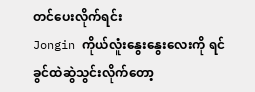တင်ပေးလိုက်ရင်း
Jongin ကိုယ်လူံးနွေးနွေးလေးကို ရင်ခွင်ထဲဆွဲသွင်းလိုက်တော့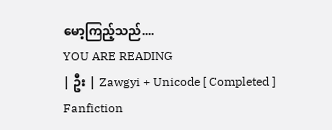မော့ကြည့်သည်....
YOU ARE READING
| ဦး | Zawgyi + Unicode [ Completed ]
Fanfiction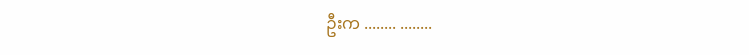ဦးက ........ ........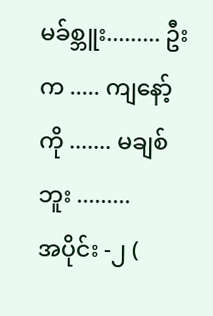မခ်စ္ဘူး......... ဦးက ..... ကျနော့်ကို ....... မချစ်ဘူး .........
အပိုင်း -၂ (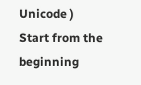Unicode )
Start from the beginning